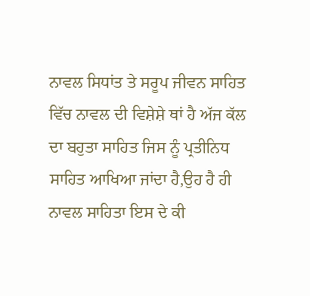ਨਾਵਲ ਸਿਧਾਂਤ ਤੇ ਸਰੂਪ ਜੀਵਨ ਸਾਹਿਤ ਵਿੱਚ ਨਾਵਲ ਦੀ ਵਿਸ਼ੇਸ਼ੇ ਥਾਂ ਹੈ ਅੱਜ ਕੱਲ ਦਾ ਬਹੁਤਾ ਸਾਹਿਤ ਜਿਸ ਨੂੰ ਪ੍ਰਤੀਨਿਧ ਸਾਹਿਤ ਆਖਿਆ ਜਾਂਦਾ ਹੈ,ਉਹ ਹੈ ਹੀ ਨਾਵਲ ਸਾਹਿਤਾ ਇਸ ਦੇ ਕੀ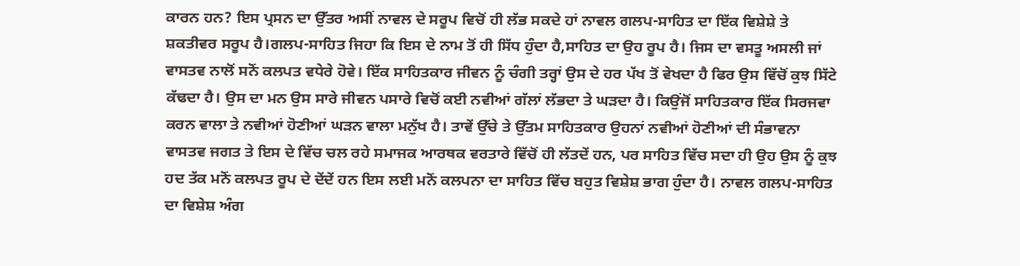ਕਾਰਨ ਹਨ? ਇਸ ਪ੍ਰਸਨ ਦਾ ਉੱਤਰ ਅਸੀਂ ਨਾਵਲ ਦੇ ਸਰੂਪ ਵਿਚੋਂ ਹੀ ਲੱਭ ਸਕਦੇ ਹਾਂ ਨਾਵਲ ਗਲਪ-ਸਾਹਿਤ ਦਾ ਇੱਕ ਵਿਸ਼ੇਸ਼ੇ ਤੇ ਸ਼ਕਤੀਵਰ ਸਰੂਪ ਹੈ।ਗਲਪ-ਸਾਹਿਤ ਜਿਹਾ ਕਿ ਇਸ ਦੇ ਨਾਮ ਤੋਂ ਹੀ ਸਿੱਧ ਹੁੰਦਾ ਹੈ,ਸਾਹਿਤ ਦਾ ਉਹ ਰੂਪ ਹੈ। ਜਿਸ ਦਾ ਵਸਤੂ ਅਸਲੀ ਜਾਂ ਵਾਸਤਵ ਨਾਲੋਂ ਸਨੋਂ ਕਲਪਤ ਵਧੇਰੇ ਹੋਵੇ। ਇੱਕ ਸਾਹਿਤਕਾਰ ਜੀਵਨ ਨੂੰ ਚੰਗੀ ਤਰ੍ਹਾਂ ਉਸ ਦੇ ਹਰ ਪੱਖ ਤੋਂ ਵੇਖਦਾ ਹੈ ਫਿਰ ਉਸ ਵਿੱਚੋਂ ਕੁਝ ਸਿੱਟੇ ਕੱਢਦਾ ਹੈ। ਉਸ ਦਾ ਮਨ ਉਸ ਸਾਰੇ ਜੀਵਨ ਪਸਾਰੇ ਵਿਚੋਂ ਕਈ ਨਵੀਆਂ ਗੱਲਾਂ ਲੱਭਦਾ ਤੇ ਘੜਦਾ ਹੈ। ਕਿਉਂਜੋਂ ਸਾਹਿਤਕਾਰ ਇੱਕ ਸਿਰਜਵਾ ਕਰਨ ਵਾਲਾ ਤੇ ਨਵੀਆਂ ਹੋਣੀਆਂ ਘੜਨ ਵਾਲਾ ਮਨੁੱਖ ਹੈ। ਤਾਵੇਂ ਉੱਚੇ ਤੇ ਉੱਤਮ ਸਾਹਿਤਕਾਰ ਉਹਨਾਂ ਨਵੀਆਂ ਹੋਣੀਆਂ ਦੀ ਸੰਭਾਵਨਾ ਵਾਸਤਵ ਜਗਤ ਤੇ ਇਸ ਦੇ ਵਿੱਚ ਚਲ ਰਹੇ ਸਮਾਜਕ ਆਰਥਕ ਵਰਤਾਰੇ ਵਿੱਚੋਂ ਹੀ ਲੱਤਦੇਂ ਹਨ, ਪਰ ਸਾਹਿਤ ਵਿੱਚ ਸਦਾ ਹੀ ਉਹ ਉਸ ਨੂੰ ਕੁਝ ਹਦ ਤੱਕ ਮਨੋਂ ਕਲਪਤ ਰੂਪ ਦੇ ਦੇਂਦੇਂ ਹਨ ਇਸ ਲਈ ਮਨੋਂ ਕਲਪਨਾ ਦਾ ਸਾਹਿਤ ਵਿੱਚ ਬਹੁਤ ਵਿਸ਼ੇਸ਼ ਭਾਗ ਹੁੰਦਾ ਹੈ। ਨਾਵਲ ਗਲਪ-ਸਾਹਿਤ ਦਾ ਵਿਸ਼ੇਸ਼ ਅੰਗ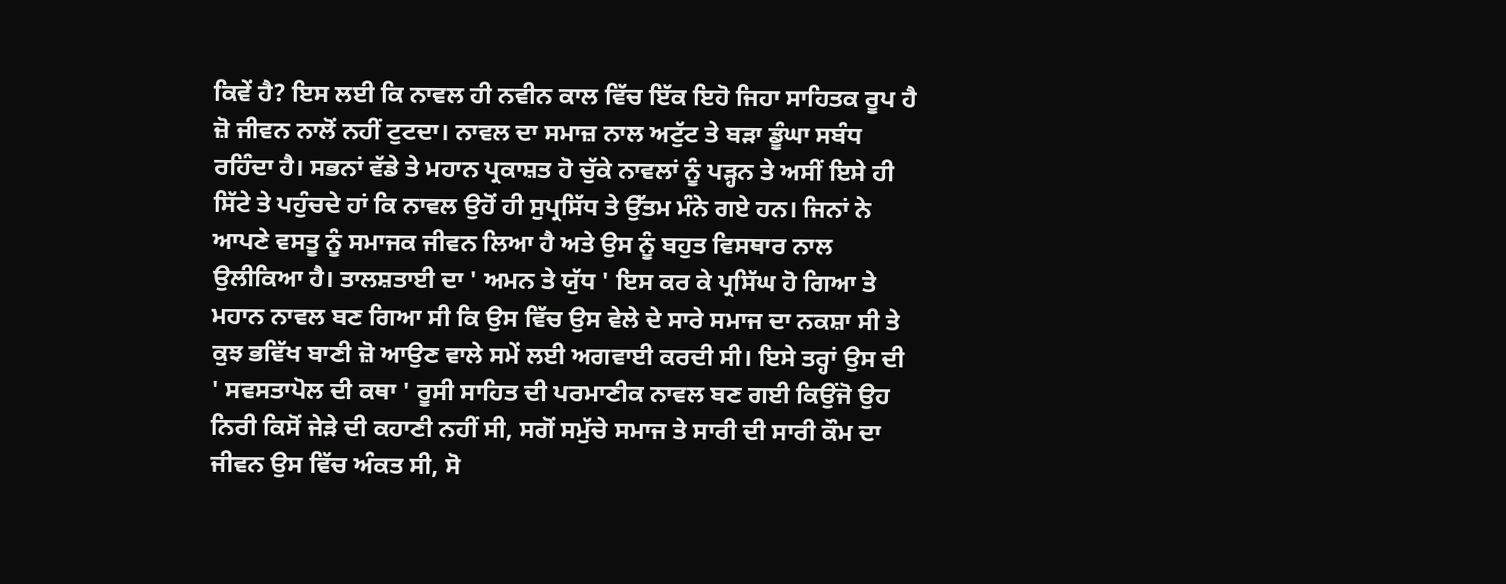ਕਿਵੇਂ ਹੈ? ਇਸ ਲਈ ਕਿ ਨਾਵਲ ਹੀ ਨਵੀਨ ਕਾਲ ਵਿੱਚ ਇੱਕ ਇਹੋ ਜਿਹਾ ਸਾਹਿਤਕ ਰੂਪ ਹੈ ਜ਼ੋ ਜੀਵਨ ਨਾਲੋਂ ਨਹੀਂ ਟੁਟਦਾ। ਨਾਵਲ ਦਾ ਸਮਾਜ਼ ਨਾਲ ਅਟੁੱਟ ਤੇ ਬੜਾ ਡੂੰਘਾ ਸਬੰਧ ਰਹਿੰਦਾ ਹੈ। ਸਭਨਾਂ ਵੱਡੇ ਤੇ ਮਹਾਨ ਪ੍ਰਕਾਸ਼ਤ ਹੋ ਚੁੱਕੇ ਨਾਵਲਾਂ ਨੂੰ ਪੜ੍ਹਨ ਤੇ ਅਸੀਂ ਇਸੇ ਹੀ ਸਿੱਟੇ ਤੇ ਪਹੁੰਚਦੇ ਹਾਂ ਕਿ ਨਾਵਲ ਉਹੋਂ ਹੀ ਸੁਪ੍ਰਸਿੱਧ ਤੇ ਉੱਤਮ ਮੰਨੇ ਗਏ ਹਨ। ਜਿਨਾਂ ਨੇ ਆਪਣੇ ਵਸਤੂ ਨੂੰ ਸਮਾਜਕ ਜੀਵਨ ਲਿਆ ਹੈ ਅਤੇ ਉਸ ਨੂੰ ਬਹੁਤ ਵਿਸਥਾਰ ਨਾਲ ਉਲੀਕਿਆ ਹੈ। ਤਾਲਸ਼ਤਾਈ ਦਾ ' ਅਮਨ ਤੇ ਯੁੱਧ ' ਇਸ ਕਰ ਕੇ ਪ੍ਰਸਿੱਘ ਹੋ ਗਿਆ ਤੇ ਮਹਾਨ ਨਾਵਲ ਬਣ ਗਿਆ ਸੀ ਕਿ ਉਸ ਵਿੱਚ ਉਸ ਵੇਲੇ ਦੇ ਸਾਰੇ ਸਮਾਜ ਦਾ ਨਕਸ਼ਾ ਸੀ ਤੇ ਕੁਝ ਭਵਿੱਖ ਬਾਣੀ ਜ਼ੋ ਆਉਣ ਵਾਲੇ ਸਮੇਂ ਲਈ ਅਗਵਾਈ ਕਰਦੀ ਸੀ। ਇਸੇ ਤਰ੍ਹਾਂ ਉਸ ਦੀ ' ਸਵਸਤਾਪੋਲ ਦੀ ਕਥਾ ' ਰੂਸੀ ਸਾਹਿਤ ਦੀ ਪਰਮਾਣੀਕ ਨਾਵਲ ਬਣ ਗਈ ਕਿਉਂਜੋ ਉਹ ਨਿਰੀ ਕਿਸੋਂ ਜੇੜੇ ਦੀ ਕਹਾਣੀ ਨਹੀਂ ਸੀ, ਸਗੋਂ ਸਮੁੱਚੇ ਸਮਾਜ ਤੇ ਸਾਰੀ ਦੀ ਸਾਰੀ ਕੌਮ ਦਾ ਜੀਵਨ ਉਸ ਵਿੱਚ ਅੰਕਤ ਸੀ, ਸੋ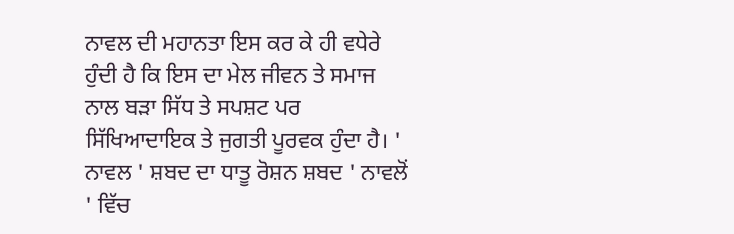ਨਾਵਲ ਦੀ ਮਹਾਨਤਾ ਇਸ ਕਰ ਕੇ ਹੀ ਵਧੇਰੇ ਹੁੰਦੀ ਹੈ ਕਿ ਇਸ ਦਾ ਮੇਲ ਜੀਵਨ ਤੇ ਸਮਾਜ ਨਾਲ ਬੜਾ ਸਿੱਧ ਤੇ ਸਪਸ਼ਟ ਪਰ ਸਿੱਖਿਆਦਾਇਕ ਤੇ ਜੁਗਤੀ ਪੂਰਵਕ ਹੁੰਦਾ ਹੈ। ' ਨਾਵਲ ' ਸ਼ਬਦ ਦਾ ਧਾਤੂ ਰੋਸ਼ਨ ਸ਼ਬਦ ' ਨਾਵਲੋਂ ' ਵਿੱਚ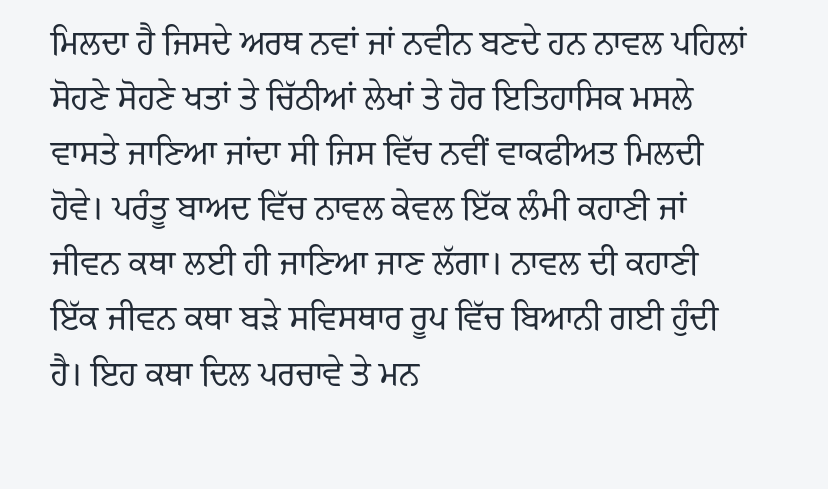ਮਿਲਦਾ ਹੈ ਜਿਸਦੇ ਅਰਥ ਨਵਾਂ ਜਾਂ ਨਵੀਨ ਬਣਦੇ ਹਨ ਨਾਵਲ ਪਹਿਲਾਂ ਸੋਹਣੇ ਸੋਹਣੇ ਖਤਾਂ ਤੇ ਚਿੱਠੀਆਂ ਲੇਖਾਂ ਤੇ ਹੋਰ ਇਤਿਹਾਸਿਕ ਮਸਲੇ ਵਾਸਤੇ ਜਾਣਿਆ ਜਾਂਦਾ ਸੀ ਜਿਸ ਵਿੱਚ ਨਵੀਂ ਵਾਕਫੀਅਤ ਮਿਲਦੀ ਹੋਵੇ। ਪਰੰਤੂ ਬਾਅਦ ਵਿੱਚ ਨਾਵਲ ਕੇਵਲ ਇੱਕ ਲੰਮੀ ਕਹਾਣੀ ਜਾਂ ਜੀਵਨ ਕਥਾ ਲਈ ਹੀ ਜਾਣਿਆ ਜਾਣ ਲੱਗਾ। ਨਾਵਲ ਦੀ ਕਹਾਣੀ ਇੱਕ ਜੀਵਨ ਕਥਾ ਬੜੇ ਸਵਿਸਥਾਰ ਰੂਪ ਵਿੱਚ ਬਿਆਨੀ ਗਈ ਹੁੰਦੀ ਹੈ। ਇਹ ਕਥਾ ਦਿਲ ਪਰਚਾਵੇ ਤੇ ਮਨ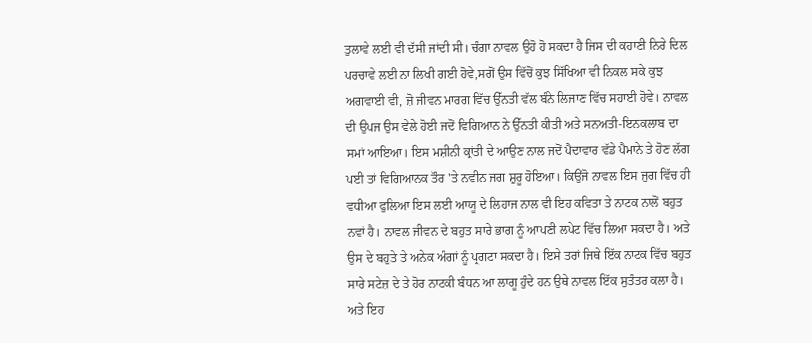ਤੁਲਾਵੇ ਲਈ ਵੀ ਦੱਸੀ ਜਾਂਦੀ ਸੀ। ਚੰਗਾ ਨਾਵਲ ਉਹੋ ਹੋ ਸਕਦਾ ਹੈ ਜਿਸ ਦੀ ਕਹਾਣੀ ਨਿਰੇ ਦਿਲ ਪਰਚਾਵੇ ਲਈ ਨਾ ਲਿਖੀ ਗਈ ਹੋਵੇ,ਸਗੋਂ ਉਸ ਵਿੱਚੋਂ ਕੁਝ ਸਿੱਖਿਆ ਵੀ ਨਿਕਲ ਸਕੇ ਕੁਝ ਅਗਵਾਈ ਵੀ, ਜ਼ੋ ਜੀਵਨ ਮਾਰਗ ਵਿੱਚ ਉੱਨਤੀ ਵੱਲ ਬੰਨੇ ਲਿਜਾਣ ਵਿੱਚ ਸਹਾਈ ਹੋਵੇ। ਨਾਵਲ ਦੀ ਉਪਜ ਉਸ ਵੇਲੇ ਹੋਈ ਜਦੋਂ ਵਿਗਿਆਨ ਨੇ ਉੱਨਤੀ ਕੀਤੀ ਅਤੇ ਸਨਅਤੀ-ਇਨਕਲਾਬ ਦਾ ਸਮਾਂ ਆਇਆ। ਇਸ ਮਸ਼ੀਨੀ ਕ੍ਰਾਂਤੀ ਦੇ ਆਉਣ ਨਾਲ ਜਦੋਂ ਪੈਦਾਵਾਰ ਵੱਡੇ ਪੈਮਾਨੇ ਤੇ ਹੋਣ ਲੱਗ ਪਈ ਤਾਂ ਵਿਗਿਆਨਕ ਤੌਰ 'ਤੇ ਨਵੀਨ ਜਗ ਸ਼ੁਰੂ ਹੋਇਆ। ਕਿਉਂਜੋ ਨਾਵਲ ਇਸ ਜੁਗ ਵਿੱਚ ਹੀ ਵਧੀਆ ਫੁਲਿਆ ਇਸ ਲਈ ਆਯੂ ਦੇ ਲਿਹਾਜ ਨਾਲ ਵੀ ਇਹ ਕਵਿਤਾ ਤੇ ਨਾਟਕ ਨਾਲੋਂ ਬਹੁਤ ਨਵਾਂ ਹੈ। ਨਾਵਲ ਜੀਵਨ ਦੇ ਬਹੁਤ ਸਾਰੇ ਭਾਗ ਨੂੰ ਆਪਣੀ ਲਪੇਟ ਵਿੱਚ ਲਿਆ ਸਕਦਾ ਹੈ। ਅਤੇ ਉਸ ਦੇ ਬਹੁਤੇ ਤੇ ਅਨੇਕ ਅੰਗਾਂ ਨੂੰ ਪ੍ਰਗਟਾ ਸਕਦਾ ਹੈ। ਇਸੇ ਤਰਾਂ ਜਿਥੇ ਇੱਕ ਨਾਟਕ ਵਿੱਚ ਬਹੁਤ ਸਾਰੇ ਸਟੇਜ਼ ਦੇ ਤੇ ਹੋਰ ਨਾਟਕੀ ਬੰਧਨ ਆ ਲਾਗੂ ਹੁੰਦੇ ਹਨ ਉਥੇ ਨਾਵਲ ਇੱਕ ਸੁਤੰਤਰ ਕਲਾ ਹੈ। ਅਤੇ ਇਹ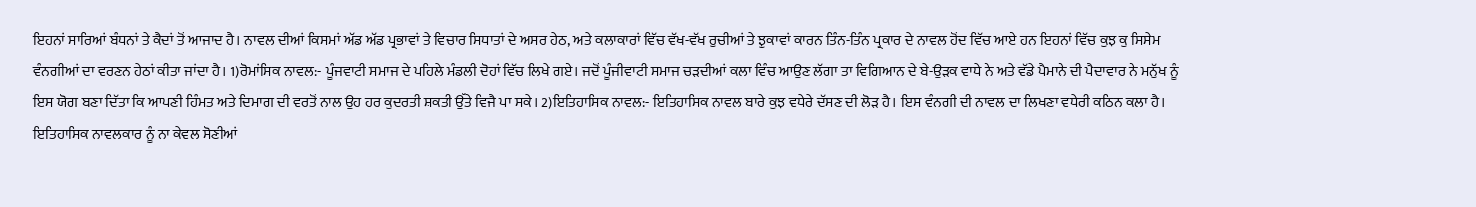ਇਹਨਾਂ ਸਾਰਿਆਂ ਬੰਧਨਾਂ ਤੇ ਕੈਦਾਂ ਤੋਂ ਆਜਾਦ ਹੈ। ਨਾਵਲ ਦੀਆਂ ਕਿਸਮਾਂ ਅੱਡ ਅੱਡ ਪ੍ਰਭਾਵਾਂ ਤੇ ਵਿਚਾਰ ਸਿਧਾਤਾਂ ਦੇ ਅਸਰ ਹੇਠ, ਅਤੇ ਕਲਾਕਾਰਾਂ ਵਿੱਚ ਵੱਖ-ਵੱਖ ਰੁਚੀਆਂ ਤੇ ਝੁਕਾਵਾਂ ਕਾਰਨ ਤਿੰਨ-ਤਿੰਨ ਪ੍ਰਕਾਰ ਦੇ ਨਾਵਲ ਹੋਂਦ ਵਿੱਚ ਆਏ ਹਨ ਇਹਨਾਂ ਵਿੱਚ ਕੁਝ ਕੁ ਸਿਸੇਮ ਵੰਨਗੀਆਂ ਦਾ ਵਰਣਨ ਹੇਠਾਂ ਕੀਤਾ ਜਾਂਦਾ ਹੈ। 1)ਰੋਮਾਂਸਿਕ ਨਾਵਲ:- ਪੂੰਜਵਾਟੀ ਸਮਾਜ ਦੇ ਪਹਿਲੇ ਮੰਡਲੀ ਦੋਹਾਂ ਵਿੱਚ ਲਿਖੇ ਗਏ। ਜਦੋਂ ਪੂੰਜੀਵਾਟੀ ਸਮਾਜ ਚੜਦੀਆਂ ਕਲਾ ਵਿੰਚ ਆਉਣ ਲੱਗਾ ਤਾ ਵਿਗਿਆਨ ਦੇ ਬੇ-ਉੜਕ ਵਾਧੇ ਨੇ ਅਤੇ ਵੱਡੇ ਪੈਮਾਨੇ ਦੀ ਪੈਦਾਵਾਰ ਨੇ ਮਨੁੱਖ ਨੂੰ ਇਸ ਯੋਗ ਬਣਾ ਦਿੱਤਾ ਕਿ ਆਪਣੀ ਹਿੰਮਤ ਅਤੇ ਦਿਮਾਗ ਦੀ ਵਰਤੋਂ ਨਾਲ ਉਹ ਹਰ ਕੁਦਰਤੀ ਸ਼ਕਤੀ ਉੱਤੇ ਵਿਜੈ ਪਾ ਸਕੇ। 2)ਇਤਿਹਾਸਿਕ ਨਾਵਲ:- ਇਤਿਹਾਸਿਕ ਨਾਵਲ ਬਾਰੇ ਕੁਝ ਵਧੇਰੇ ਦੱਸਣ ਦੀ ਲੋੜ ਹੈ। ਇਸ ਵੰਨਗੀ ਦੀ ਨਾਵਲ ਦਾ ਲਿਖਣਾ ਵਧੇਰੀ ਕਠਿਨ ਕਲਾ ਹੈ। ਇਤਿਹਾਸਿਕ ਨਾਵਲਕਾਰ ਨੂੰ ਨਾ ਕੇਵਲ ਸੋਣੀਆਂ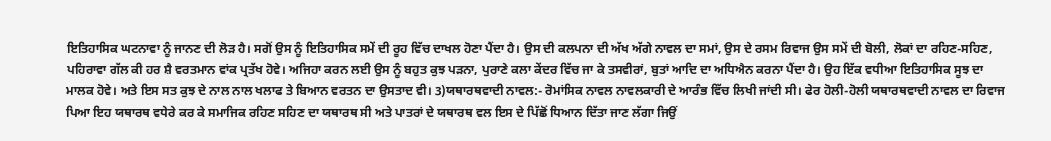ਇਤਿਹਾਸਿਕ ਘਟਨਾਵਾ ਨੂੰ ਜਾਨਣ ਦੀ ਲੋੜ ਹੈ। ਸਗੋਂ ਉਸ ਨੂੰ ਇਤਿਹਾਸਿਕ ਸਮੇਂ ਦੀ ਰੂਹ ਵਿੱਚ ਦਾਖਲ ਹੋਣਾ ਪੈਂਦਾ ਹੈ। ਉਸ ਦੀ ਕਲਪਨਾ ਦੀ ਅੱਖ ਅੱਗੇ ਨਾਵਲ ਦਾ ਸਮਾਂ, ਉਸ ਦੇ ਰਸਮ ਰਿਵਾਜ ਉਸ ਸਮੇਂ ਦੀ ਬੋਲੀ, ਲੋਕਾਂ ਦਾ ਰਹਿਣ-ਸਹਿਣ, ਪਹਿਰਾਵਾ ਗੱਲ ਕੀ ਹਰ ਸ਼ੈ ਵਰਤਮਾਨ ਵਾਂਕ ਪ੍ਰਤੱਖ ਹੋਵੇ। ਅਜਿਹਾ ਕਰਨ ਲਈ ਉਸ ਨੂੰ ਬਹੁਤ ਕੁਝ ਪੜਨਾ, ਪੁਰਾਣੇ ਕਲਾ ਕੇਂਦਰ ਵਿੱਚ ਜਾ ਕੇ ਤਸਵੀਰਾਂ, ਬੁਤਾਂ ਆਦਿ ਦਾ ਅਧਿਐਨ ਕਰਨਾ ਪੈਂਦਾ ਹੈ। ਉਹ ਇੱਕ ਵਧੀਆ ਇਤਿਹਾਸਿਕ ਸੂਝ ਦਾ ਮਾਲਕ ਹੋਵੇ। ਅਤੇ ਇਸ ਸਤ ਕੁਝ ਦੇ ਨਾਲ ਨਾਲ ਖਲਾਫ ਤੇ ਬਿਆਨ ਵਰਤਨ ਦਾ ਉਸਤਾਦ ਵੀ। 3)ਯਥਾਰਥਵਾਦੀ ਨਾਵਲ:- ਰੋਮਾਂਸਿਕ ਨਾਵਲ ਨਾਵਲਕਾਰੀ ਦੇ ਆਰੰਭ ਵਿੱਚ ਲਿਖੀ ਜਾਂਦੀ ਸੀ। ਫੇਰ ਹੋਲੀ-ਹੋਲੀ ਯਥਾਰਥਵਾਦੀ ਨਾਵਲ ਦਾ ਰਿਵਾਜ ਪਿਆ ਇਹ ਯਥਾਰਥ ਵਧੇਰੇ ਕਰ ਕੇ ਸਮਾਜਿਕ ਰਹਿਣ ਸਹਿਣ ਦਾ ਯਥਾਰਥ ਸੀ ਅਤੇ ਪਾਤਰਾਂ ਦੇ ਯਥਾਰਥ ਵਲ ਇਸ ਦੇ ਪਿੱਛੋਂ ਧਿਆਨ ਦਿੱਤਾ ਜਾਣ ਲੱਗਾ ਜਿਉਂ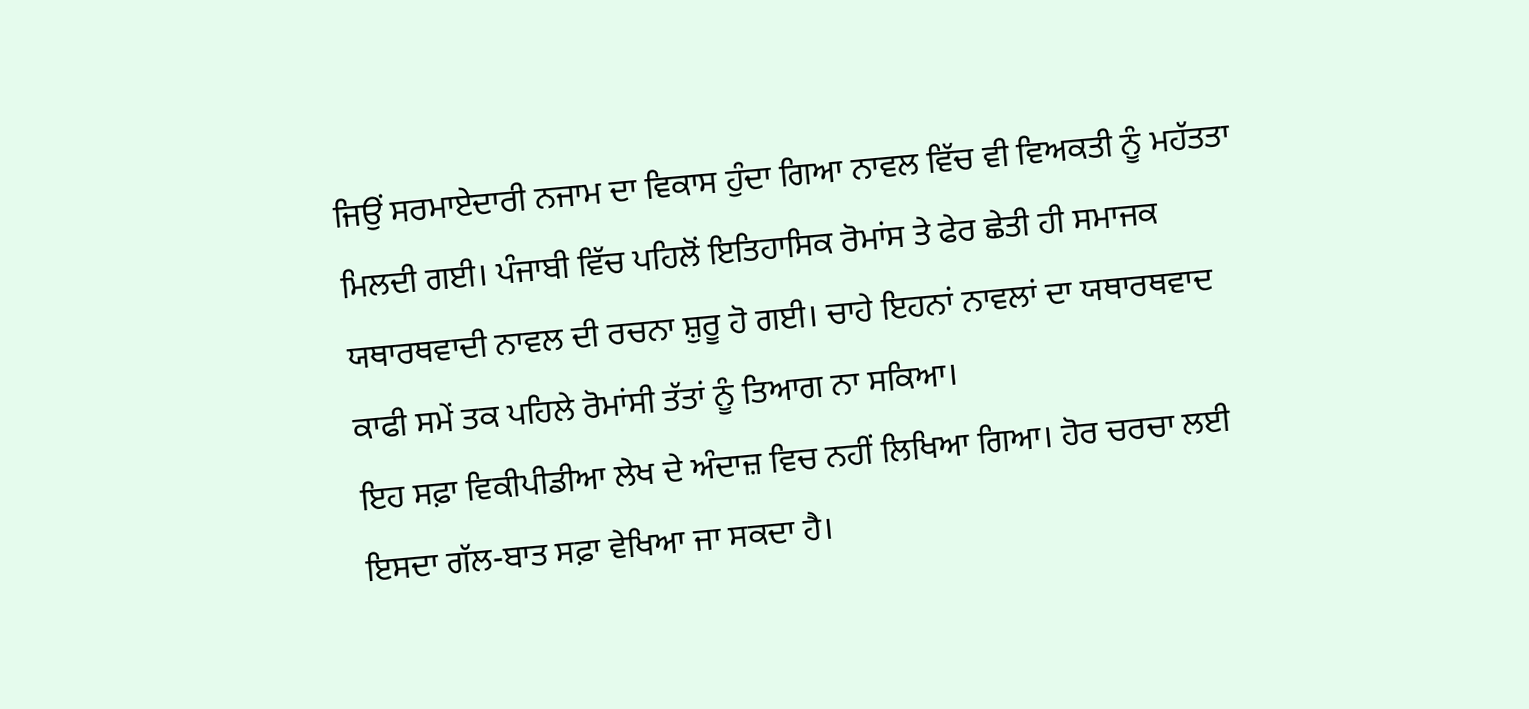ਜਿਉਂ ਸਰਮਾਏਦਾਰੀ ਨਜਾਮ ਦਾ ਵਿਕਾਸ ਹੁੰਦਾ ਗਿਆ ਨਾਵਲ ਵਿੱਚ ਵੀ ਵਿਅਕਤੀ ਨੂੰ ਮਹੱਤਤਾ ਮਿਲਦੀ ਗਈ। ਪੰਜਾਬੀ ਵਿੱਚ ਪਹਿਲੋਂ ਇਤਿਹਾਸਿਕ ਰੋਮਾਂਸ ਤੇ ਫੇਰ ਛੇਤੀ ਹੀ ਸਮਾਜਕ ਯਥਾਰਥਵਾਦੀ ਨਾਵਲ ਦੀ ਰਚਨਾ ਸ਼ੁਰੂ ਹੋ ਗਈ। ਚਾਹੇ ਇਹਨਾਂ ਨਾਵਲਾਂ ਦਾ ਯਥਾਰਥਵਾਦ ਕਾਫੀ ਸਮੇਂ ਤਕ ਪਹਿਲੇ ਰੋਮਾਂਸੀ ਤੱਤਾਂ ਨੂੰ ਤਿਆਗ ਨਾ ਸਕਿਆ।
ਇਹ ਸਫ਼ਾ ਵਿਕੀਪੀਡੀਆ ਲੇਖ ਦੇ ਅੰਦਾਜ਼ ਵਿਚ ਨਹੀਂ ਲਿਖਿਆ ਗਿਆ। ਹੋਰ ਚਰਚਾ ਲਈ ਇਸਦਾ ਗੱਲ-ਬਾਤ ਸਫ਼ਾ ਵੇਖਿਆ ਜਾ ਸਕਦਾ ਹੈ।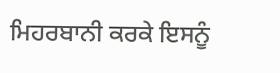ਮਿਹਰਬਾਨੀ ਕਰਕੇ ਇਸਨੂੰ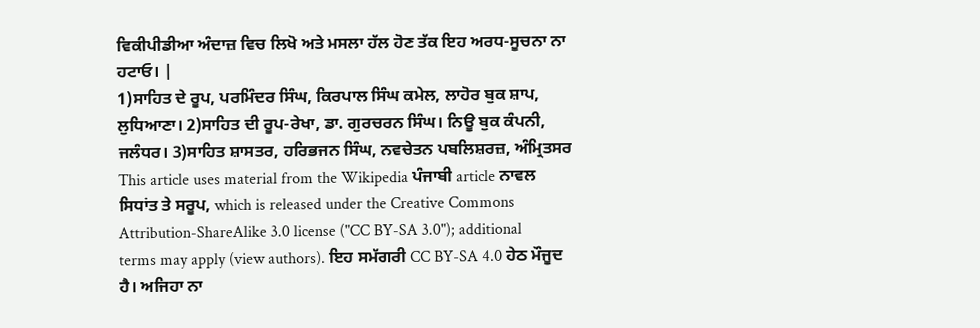ਵਿਕੀਪੀਡੀਆ ਅੰਦਾਜ਼ ਵਿਚ ਲਿਖੋ ਅਤੇ ਮਸਲਾ ਹੱਲ ਹੋਣ ਤੱਕ ਇਹ ਅਰਧ-ਸੂਚਨਾ ਨਾ ਹਟਾਓ। |
1)ਸਾਹਿਤ ਦੇ ਰੂਪ, ਪਰਮਿੰਦਰ ਸਿੰਘ, ਕਿਰਪਾਲ ਸਿੰਘ ਕਮੇਲ, ਲਾਹੋਰ ਬੁਕ ਸ਼ਾਪ, ਲੁਧਿਆਣਾ। 2)ਸਾਹਿਤ ਦੀ ਰੂਪ-ਰੇਖਾ, ਡਾ. ਗੁਰਚਰਨ ਸਿੰਘ। ਨਿਊ ਬੁਕ ਕੰਪਨੀ, ਜਲੰਧਰ। 3)ਸਾਹਿਤ ਸ਼ਾਸਤਰ, ਹਰਿਭਜਨ ਸਿੰਘ, ਨਵਚੇਤਨ ਪਬਲਿਸ਼ਰਜ਼, ਅੰਮ੍ਰਿਤਸਰ
This article uses material from the Wikipedia ਪੰਜਾਬੀ article ਨਾਵਲ ਸਿਧਾਂਤ ਤੇ ਸਰੂਪ, which is released under the Creative Commons Attribution-ShareAlike 3.0 license ("CC BY-SA 3.0"); additional terms may apply (view authors). ਇਹ ਸਮੱਗਰੀ CC BY-SA 4.0 ਹੇਠ ਮੌਜੂਦ ਹੈ। ਅਜਿਹਾ ਨਾ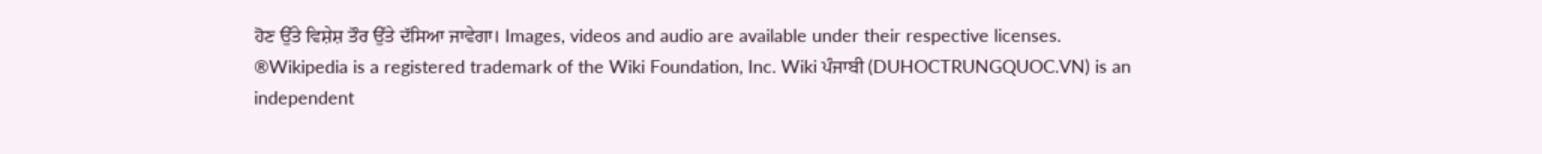ਹੋਣ ਉੱਤੇ ਵਿਸ਼ੇਸ਼ ਤੌਰ ਉੱਤੇ ਦੱਸਿਆ ਜਾਵੇਗਾ। Images, videos and audio are available under their respective licenses.
®Wikipedia is a registered trademark of the Wiki Foundation, Inc. Wiki ਪੰਜਾਬੀ (DUHOCTRUNGQUOC.VN) is an independent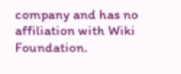company and has no affiliation with Wiki Foundation.